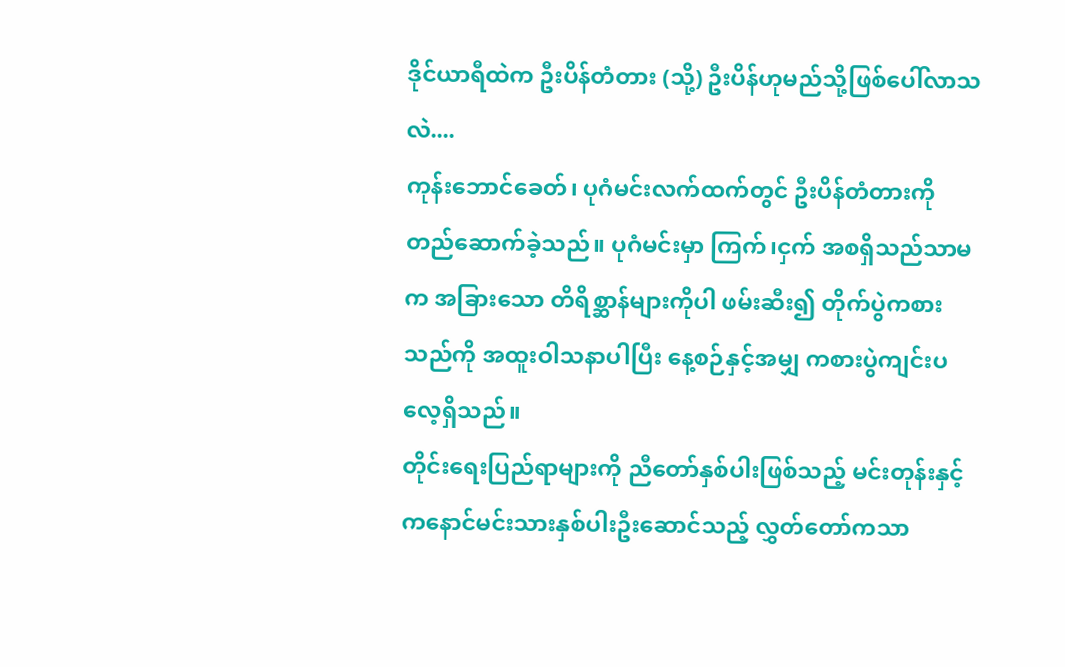ဒိုင်ယာရီထဲက ဦးပိန်တံတား (သို့) ဦးပိန်ဟုမည်သို့ဖြစ်ပေါ်လာသလဲ....
ကုန်းဘောင်ခေတ်၊ ပုဂံမင်းလက်ထက်တွင် ဦးပိန်တံတားကို တည်ဆောက်ခဲ့သည်။ ပုဂံမင်းမှာ ကြက်၊ငှက် အစရှိသည်သာမက အခြားသော တိရိစ္ဆာန်များကိုပါ ဖမ်းဆီး၍ တိုက်ပွဲကစားသည်ကို အထူးဝါသနာပါပြီး နေ့စဉ်နှင့်အမျှ ကစားပွဲကျင်းပလေ့ရှိသည်။
တိုင်းရေးပြည်ရာများကို ညီတော်နှစ်ပါးဖြစ်သည့် မင်းတုန်းနှင့် ကနောင်မင်းသားနှစ်ပါးဦးဆောင်သည့် လွှတ်တော်ကသာ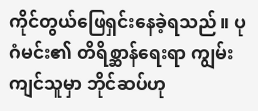ကိုင်တွယ်ဖြေရှင်းနေခဲ့ရသည်။ ပုဂံမင်း၏ တိရိစ္ဆာန်ရေးရာ ကျွမ်းကျင်သူမှာ ဘိုင်ဆပ်ဟု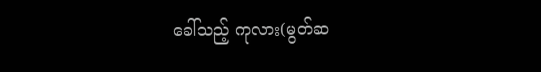ခေါ်သည့် ကုလား(မွတ်ဆ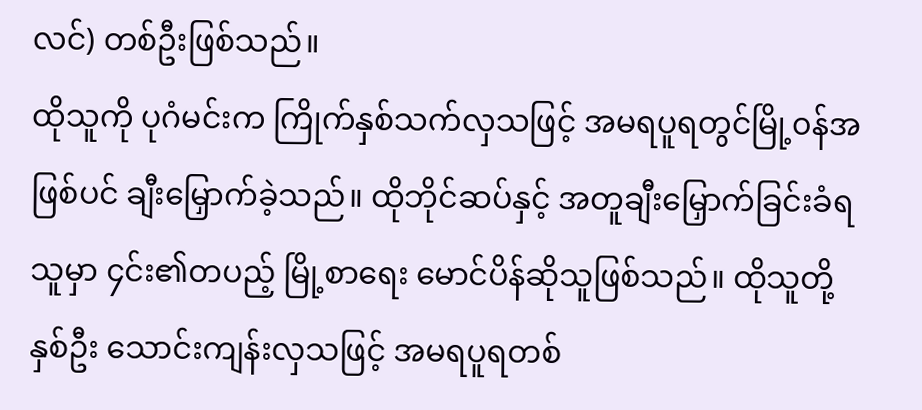လင်) တစ်ဦးဖြစ်သည်။
ထိုသူကို ပုဂံမင်းက ကြိုက်နှစ်သက်လှသဖြင့် အမရပူရတွင်မြို့၀န်အဖြစ်ပင် ချီးမြှောက်ခဲ့သည်။ ထိုဘိုင်ဆပ်နှင့် အတူချီးမြှောက်ခြင်းခံရသူမှာ ၄င်း၏တပည့် မြို့စာရေး မောင်ပိန်ဆိုသူဖြစ်သည်။ ထိုသူတို့နှစ်ဦး သောင်းကျန်းလှသဖြင့် အမရပူရတစ်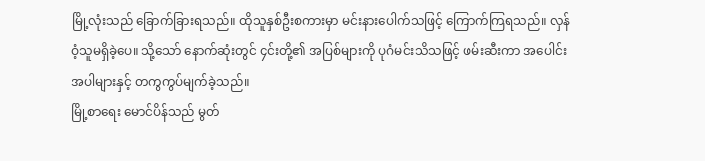မြို့လုံးသည် ခြောက်ခြားရသည်။ ထိုသူနှစ်ဦးစကားမှာ မင်းနားပေါက်သဖြင့် ကြောက်ကြရသည်။ လှန်ဝံ့သူမရှိခဲ့ပေ။ သို့သော် နောက်ဆုံးတွင် ၄င်းတို့၏ အပြစ်များကို ပုဂံမင်းသိသဖြင့် ဖမ်းဆီးကာ အပေါင်းအပါများနှင့် တကွကွပ်မျက်ခဲ့သည်။
မြို့စာရေး မောင်ပိန်သည် မွတ်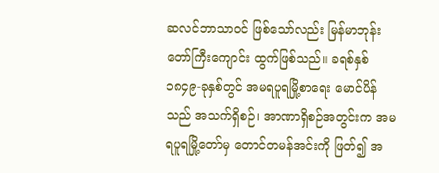ဆလင်ဘာသာ၀င် ဖြစ်သော်လည်း မြန်မာဘုန်းတော်ကြီးကျောင်း ထွက်ဖြစ်သည်။ ခရစ်နှစ် ၁၈၄၉-ခုနှစ်တွင် အမရပူရမြို့စာရေး မောင်ပိန်သည် အသက်ရှိစဉ်၊ အာဏာရှိစဉ်အတွင်းက အမရပူရမြို့တော်မှ တောင်တမန်အင်းကို ဖြတ်၍ အ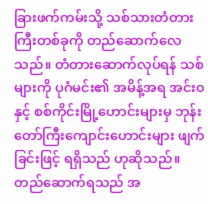ခြားဖက်ကမ်းသို့ သစ်သားတံတားကြီးတစ်ခုကို တည်ဆောက်လေသည်။ တံတားဆောက်လုပ်ရန် သစ်များကို ပုဂံမင်း၏ အမိန့်အရ အင်း၀ နှင့် စစ်ကိုင်းမြို့ဟောင်းများမှ ဘုန်းတော်ကြီးကျောင်းဟောင်းများ ဖျက်ခြင်းဖြင့် ရရှိသည် ဟုဆိုသည်။ တည်ဆောက်ရသည် အ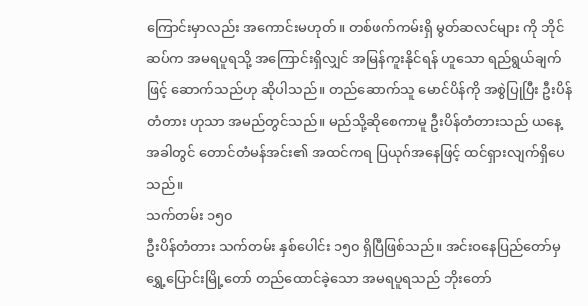ကြောင်းမှာလည်း အကောင်းမဟုတ်။ တစ်ဖက်ကမ်းရှိ မွတ်ဆလင်များ ကို ဘိုင်ဆပ်က အမရပူရသို့ အကြောင်းရှိလျှင် အမြန်ကူးနိုင်ရန် ဟူသော ရည်ရွယ်ချက်ဖြင့် ဆောက်သည်ဟု ဆိုပါသည်။ တည်ဆောက်သူ မောင်ပိန်ကို အစွဲပြုပြီး ဦးပိန်တံတား ဟုသာ အမည်တွင်သည်။ မည်သို့ဆိုစေကာမူ ဦးပိန်တံတားသည် ယနေ့အခါတွင် တောင်တံမန်အင်း၏ အထင်ကရ ပြယုဂ်အနေဖြင့် ထင်ရှားလျက်ရှိပေသည်။
သက်တမ်း ၁၅၀
ဦးပိန်တံတား သက်တမ်း နှစ်ပေါင်း ၁၅၀ ရှိပြီဖြစ်သည်။ အင်းဝနေပြည်တော်မှ ရွှေ့ပြောင်းမြို့တော် တည်ထောင်ခဲ့သော အမရပူရသည် ဘိုးတော်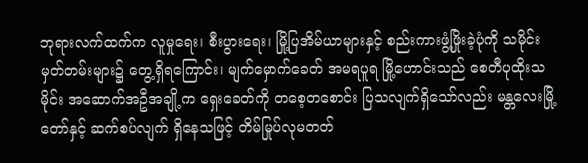ဘုရားလက်ထက်က လူမှုရေး၊ စီးပွားရေး၊ မြို့ပြအိမ်ယာများနှင့် စည်းကားဖွံ့ဖြိုးခဲ့ပုံကို သမိုင်းမှတ်တမ်းများ၌ တွေ့ရှိရကြောင်း၊ မျက်မှောက်ခေတ် အမရပူရ မြို့ဟောင်းသည် စေတီပုထိုးသမိုင်း အဆောက်အဦအချို့က ရှေးခေတ်ကို တစေ့တစောင်း ပြသလျက်ရှိသော်လည်း မန္တလေးမြို့တော်နှင့် ဆက်စပ်လျက် ရှိနေသဖြင့် တိမ်မြုပ်လုမတတ်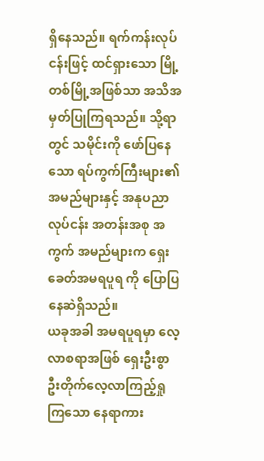ရှိနေသည်။ ရက်ကန်းလုပ်ငန်းဖြင့် ထင်ရှားသော မြို့တစ်မြို့အဖြစ်သာ အသိအမှတ်ပြုကြရသည်။ သို့ရာတွင် သမိုင်းကို ဖော်ပြနေသော ရပ်ကွက်ကြီးများ၏ အမည်များနှင့် အနုပညာလုပ်ငန်း အတန်းအစု အကွက် အမည်များက ရှေးခေတ်အမရပူရ ကို ပြောပြနေဆဲရှိသည်။
ယခုအခါ အမရပူရမှာ လေ့လာစရာအဖြစ် ရှေးဦးစွာ ဦးတိုက်လေ့လာကြည့်ရှုကြသော နေရာကား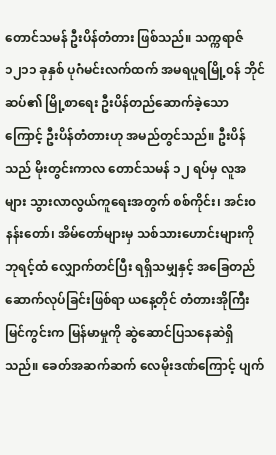တောင်သမန် ဦးပိန်တံတား ဖြစ်သည်။ သက္ကရာဇ် ၁၂၁၁ ခုနှစ် ပုဂံမင်းလက်ထက် အမရပူရမြို့၀န် ဘိုင်ဆပ်၏ မြို့စာရေး ဦးပိန်တည်ဆောက်ခဲ့သောကြောင့် ဦးပိန်တံတားဟု အမည်တွင်သည်။ ဦးပိန်သည် မိုးတွင်းကာလ တောင်သမန် ၁၂ ရပ်မှ လူအများ သွားလာလွယ်ကူရေးအတွက် စစ်ကိုင်း၊ အင်း၀နန်းတော်၊ အိမ်တော်များမှ သစ်သားဟောင်းများကို ဘုရင့်ထံ လျှောက်တင်ပြီး ရရှိသမျှနှင့် အခြေတည် ဆောက်လုပ်ခြင်းဖြစ်ရာ ယနေ့တိုင် တံတားအိုကြီး မြင်ကွင်းက မြန်မာမှုကို ဆွဲဆောင်ပြသနေဆဲရှိသည်။ ခေတ်အဆက်ဆက် လေမိုးဒဏ်ကြောင့် ပျက်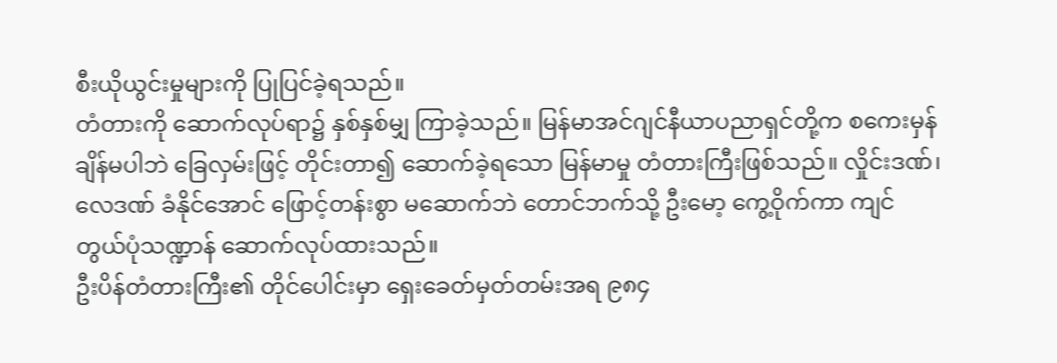စီးယိုယွင်းမှုများကို ပြုပြင်ခဲ့ရသည်။
တံတားကို ဆောက်လုပ်ရာ၌ နှစ်နှစ်မျှ ကြာခဲ့သည်။ မြန်မာအင်ဂျင်နီယာပညာရှင်တို့က စကေးမှန်ချိန်မပါဘဲ ခြေလှမ်းဖြင့် တိုင်းတာ၍ ဆောက်ခဲ့ရသော မြန်မာမှု တံတားကြီးဖြစ်သည်။ လှိုင်းဒဏ်၊ လေဒဏ် ခံနိုင်အောင် ဖြောင့်တန်းစွာ မဆောက်ဘဲ တောင်ဘက်သို့ ဦးမော့ ကွေ့ဝိုက်ကာ ကျင်တွယ်ပုံသဏ္ဍာန် ဆောက်လုပ်ထားသည်။
ဦးပိန်တံတားကြီး၏ တိုင်ပေါင်းမှာ ရှေးခေတ်မှတ်တမ်းအရ ၉၈၄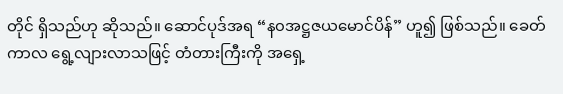တိုင် ရှိသည်ဟု ဆိုသည်။ ဆောင်ပုဒ်အရ “န၀အဋ္ဌဇယမောင်ပိန်” ဟူ၍ ဖြစ်သည်။ ခေတ်ကာလ ရွေ့လျားလာသဖြင့် တံတားကြီးကို အရှေ့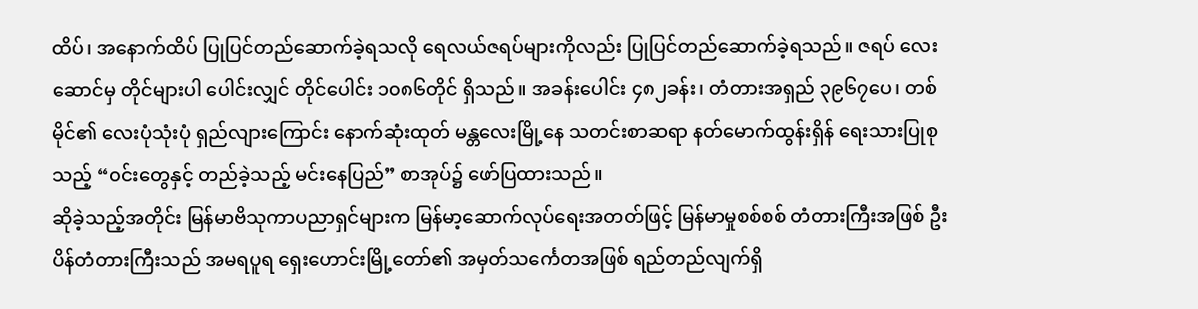ထိပ်၊ အနောက်ထိပ် ပြုပြင်တည်ဆောက်ခဲ့ရသလို ရေလယ်ဇရပ်များကိုလည်း ပြုပြင်တည်ဆောက်ခဲ့ရသည်။ ဇရပ် လေးဆောင်မှ တိုင်များပါ ပေါင်းလျှင် တိုင်ပေါင်း ၁၀၈၆တိုင် ရှိသည်။ အခန်းပေါင်း ၄၈၂ခန်း၊ တံတားအရှည် ၃၉၆၇ပေ၊ တစ်မိုင်၏ လေးပုံသုံးပုံ ရှည်လျားကြောင်း နောက်ဆုံးထုတ် မန္တလေးမြို့နေ သတင်းစာဆရာ နတ်မောက်ထွန်းရှိန် ရေးသားပြုစုသည့် “၀င်းတွေနှင့် တည်ခဲ့သည့် မင်းနေပြည်” စာအုပ်၌ ဖော်ပြထားသည်။
ဆိုခဲ့သည့်အတိုင်း မြန်မာဗိသုကာပညာရှင်များက မြန်မာ့ဆောက်လုပ်ရေးအတတ်ဖြင့် မြန်မာမှုစစ်စစ် တံတားကြီးအဖြစ် ဦးပိန်တံတားကြီးသည် အမရပူရ ရှေးဟောင်းမြို့တော်၏ အမှတ်သင်္ကေတအဖြစ် ရည်တည်လျက်ရှိ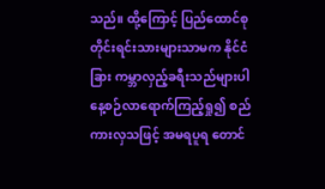သည်။ ထို့ကြောင့် ပြည်ထောင်စု တိုင်းရင်းသားများသာမက နိုင်ငံခြား ကမ္ဘာလှည့်ခရီးသည်များပါ နေ့စဉ်လာရောက်ကြည့်ရှု၍ စည်ကားလှသဖြင့် အမရပူရ တောင်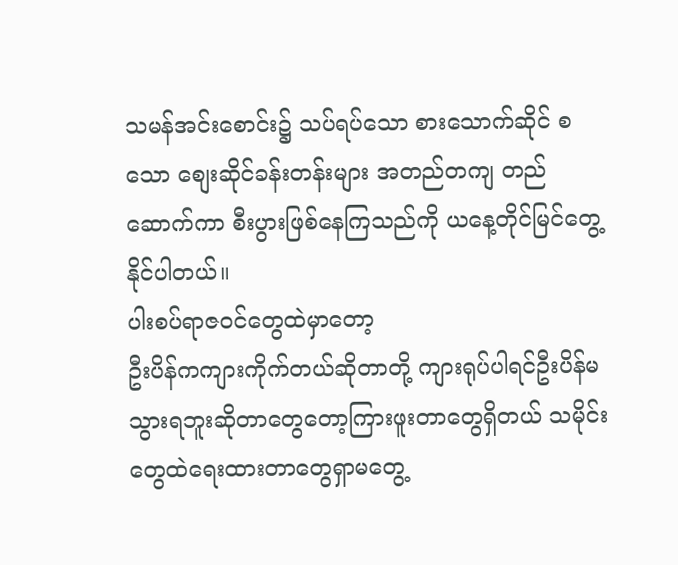သမန်အင်းစောင်း၌ သပ်ရပ်သော စားသောက်ဆိုင် စသော စျေးဆိုင်ခန်းတန်းများ အတည်တကျ တည်ဆောက်ကာ စီးပွားဖြစ်နေကြသည်ကို ယနေ့တိုင်မြင်တွေ့နိုင်ပါတယ်။
ပါးစပ်ရာဇဝင်တွေထဲမှာတော့
ဦးပိန်ကကျားကိုက်တယ်ဆိုတာတို့ ကျားရုပ်ပါရင်ဦးပိန်မသွားရဘူးဆိုတာတွေတော့ကြားဖူးတာတွေရှိတယ် သမိုင်းတွေထဲရေးထားတာတွေရှာမတွေ့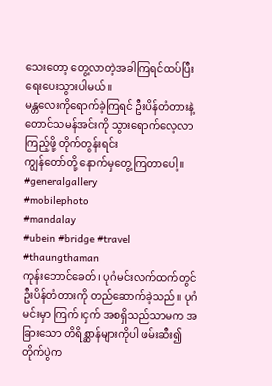သေးတော့ တွေ့လာတဲ့အခါကြရင်ထပ်ပြီး ရေးပေးသွားပါမယ်။
မန္တလေးကိုရောက်ခဲ့ကြရင် ဦးပိန်တံတားနဲ့ တောင်သမန်အင်းကို သွားရောက်လေ့လာကြည့်ဖို့ တိုက်တွန်းရင်း
ကျွန်တော်တို့ နောက်မှတွေ့ကြတာပေါ့။
#generalgallery
#mobilephoto
#mandalay
#ubein #bridge #travel #thaungthaman
ကုန်းဘောင်ခေတ်၊ ပုဂံမင်းလက်ထက်တွင် ဦးပိန်တံတားကို တည်ဆောက်ခဲ့သည်။ ပုဂံမင်းမှာ ကြက်၊ငှက် အစရှိသည်သာမက အခြားသော တိရိစ္ဆာန်များကိုပါ ဖမ်းဆီး၍ တိုက်ပွဲက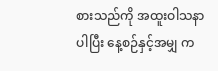စားသည်ကို အထူးဝါသနာပါပြီး နေ့စဉ်နှင့်အမျှ က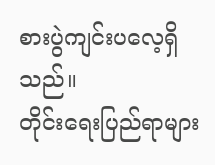စားပွဲကျင်းပလေ့ရှိသည်။
တိုင်းရေးပြည်ရာများ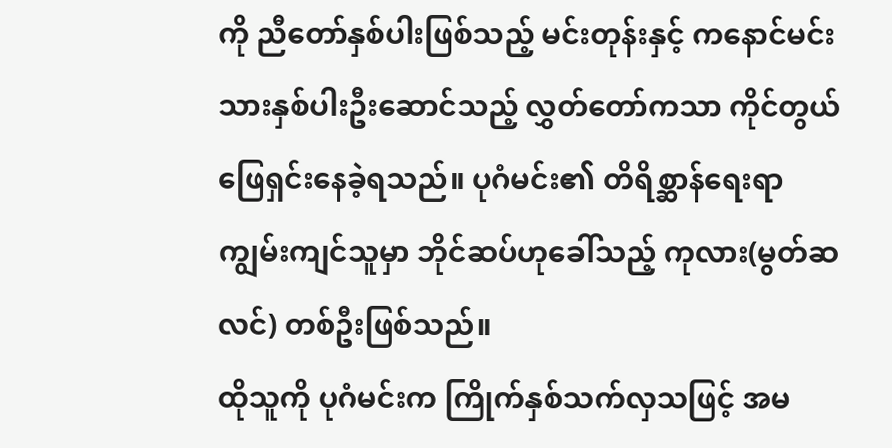ကို ညီတော်နှစ်ပါးဖြစ်သည့် မင်းတုန်းနှင့် ကနောင်မင်းသားနှစ်ပါးဦးဆောင်သည့် လွှတ်တော်ကသာ ကိုင်တွယ်ဖြေရှင်းနေခဲ့ရသည်။ ပုဂံမင်း၏ တိရိစ္ဆာန်ရေးရာ ကျွမ်းကျင်သူမှာ ဘိုင်ဆပ်ဟုခေါ်သည့် ကုလား(မွတ်ဆလင်) တစ်ဦးဖြစ်သည်။
ထိုသူကို ပုဂံမင်းက ကြိုက်နှစ်သက်လှသဖြင့် အမ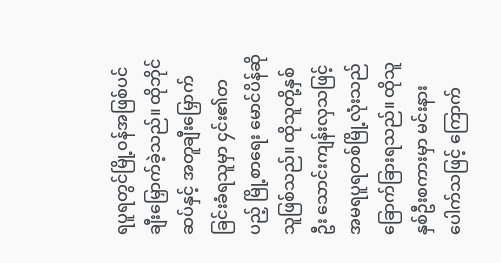ရပူရတွင်မြို့၀န်အဖြစ်ပင် ချီးမြှောက်ခဲ့သည်။ ထိုဘိုင်ဆပ်နှင့် အတူချီးမြှောက်ခြင်းခံရသူမှာ ၄င်း၏တပည့် မြို့စာရေး မောင်ပိန်ဆိုသူဖြစ်သည်။ ထိုသူတို့နှစ်ဦး သောင်းကျန်းလှသဖြင့် အမရပူရတစ်မြို့လုံးသည် ခြောက်ခြားရသည်။ ထိုသူနှစ်ဦးစကားမှာ မင်းနားပေါက်သဖြင့် ကြောက်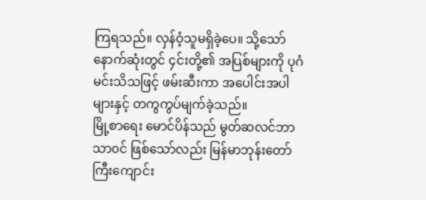ကြရသည်။ လှန်ဝံ့သူမရှိခဲ့ပေ။ သို့သော် နောက်ဆုံးတွင် ၄င်းတို့၏ အပြစ်များကို ပုဂံမင်းသိသဖြင့် ဖမ်းဆီးကာ အပေါင်းအပါများနှင့် တကွကွပ်မျက်ခဲ့သည်။
မြို့စာရေး မောင်ပိန်သည် မွတ်ဆလင်ဘာသာ၀င် ဖြစ်သော်လည်း မြန်မာဘုန်းတော်ကြီးကျောင်း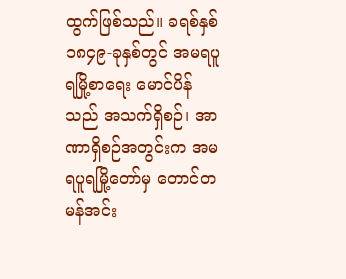ထွက်ဖြစ်သည်။ ခရစ်နှစ် ၁၈၄၉-ခုနှစ်တွင် အမရပူရမြို့စာရေး မောင်ပိန်သည် အသက်ရှိစဉ်၊ အာဏာရှိစဉ်အတွင်းက အမရပူရမြို့တော်မှ တောင်တမန်အင်း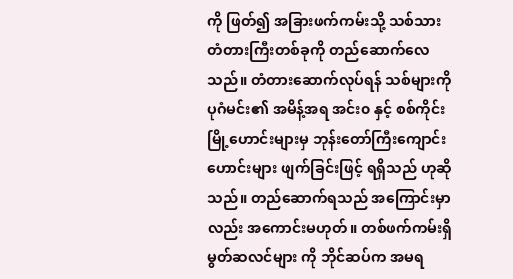ကို ဖြတ်၍ အခြားဖက်ကမ်းသို့ သစ်သားတံတားကြီးတစ်ခုကို တည်ဆောက်လေသည်။ တံတားဆောက်လုပ်ရန် သစ်များကို ပုဂံမင်း၏ အမိန့်အရ အင်း၀ နှင့် စစ်ကိုင်းမြို့ဟောင်းများမှ ဘုန်းတော်ကြီးကျောင်းဟောင်းများ ဖျက်ခြင်းဖြင့် ရရှိသည် ဟုဆိုသည်။ တည်ဆောက်ရသည် အကြောင်းမှာလည်း အကောင်းမဟုတ်။ တစ်ဖက်ကမ်းရှိ မွတ်ဆလင်များ ကို ဘိုင်ဆပ်က အမရ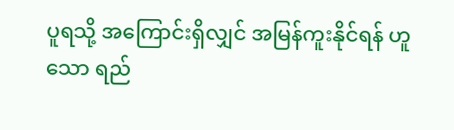ပူရသို့ အကြောင်းရှိလျှင် အမြန်ကူးနိုင်ရန် ဟူသော ရည်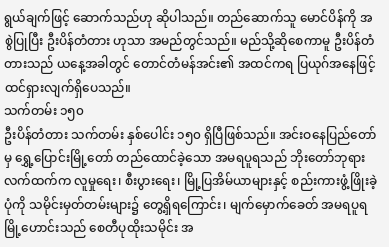ရွယ်ချက်ဖြင့် ဆောက်သည်ဟု ဆိုပါသည်။ တည်ဆောက်သူ မောင်ပိန်ကို အစွဲပြုပြီး ဦးပိန်တံတား ဟုသာ အမည်တွင်သည်။ မည်သို့ဆိုစေကာမူ ဦးပိန်တံတားသည် ယနေ့အခါတွင် တောင်တံမန်အင်း၏ အထင်ကရ ပြယုဂ်အနေဖြင့် ထင်ရှားလျက်ရှိပေသည်။
သက်တမ်း ၁၅၀
ဦးပိန်တံတား သက်တမ်း နှစ်ပေါင်း ၁၅၀ ရှိပြီဖြစ်သည်။ အင်းဝနေပြည်တော်မှ ရွှေ့ပြောင်းမြို့တော် တည်ထောင်ခဲ့သော အမရပူရသည် ဘိုးတော်ဘုရားလက်ထက်က လူမှုရေး၊ စီးပွားရေး၊ မြို့ပြအိမ်ယာများနှင့် စည်းကားဖွံ့ဖြိုးခဲ့ပုံကို သမိုင်းမှတ်တမ်းများ၌ တွေ့ရှိရကြောင်း၊ မျက်မှောက်ခေတ် အမရပူရ မြို့ဟောင်းသည် စေတီပုထိုးသမိုင်း အ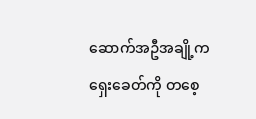ဆောက်အဦအချို့က ရှေးခေတ်ကို တစေ့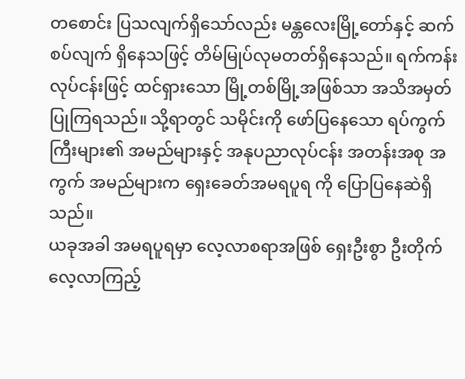တစောင်း ပြသလျက်ရှိသော်လည်း မန္တလေးမြို့တော်နှင့် ဆက်စပ်လျက် ရှိနေသဖြင့် တိမ်မြုပ်လုမတတ်ရှိနေသည်။ ရက်ကန်းလုပ်ငန်းဖြင့် ထင်ရှားသော မြို့တစ်မြို့အဖြစ်သာ အသိအမှတ်ပြုကြရသည်။ သို့ရာတွင် သမိုင်းကို ဖော်ပြနေသော ရပ်ကွက်ကြီးများ၏ အမည်များနှင့် အနုပညာလုပ်ငန်း အတန်းအစု အကွက် အမည်များက ရှေးခေတ်အမရပူရ ကို ပြောပြနေဆဲရှိသည်။
ယခုအခါ အမရပူရမှာ လေ့လာစရာအဖြစ် ရှေးဦးစွာ ဦးတိုက်လေ့လာကြည့်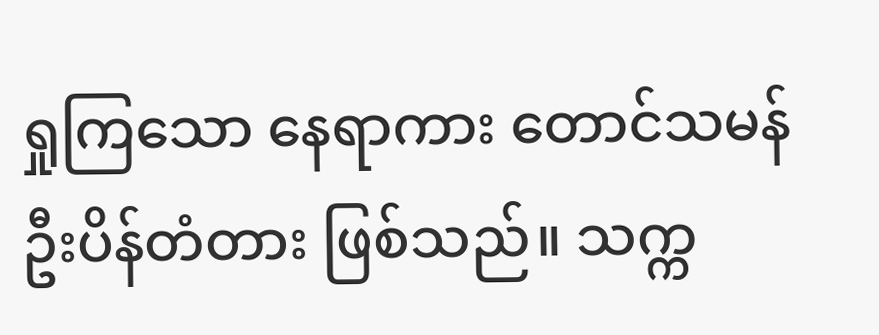ရှုကြသော နေရာကား တောင်သမန် ဦးပိန်တံတား ဖြစ်သည်။ သက္က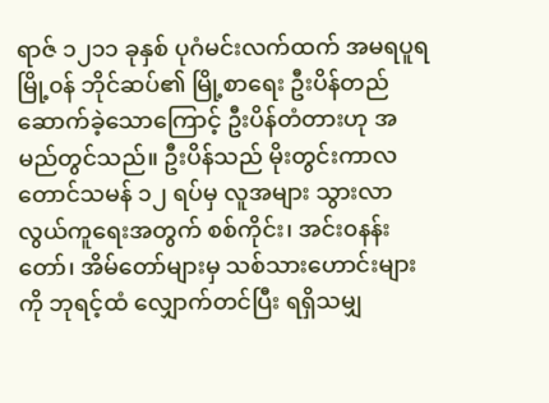ရာဇ် ၁၂၁၁ ခုနှစ် ပုဂံမင်းလက်ထက် အမရပူရမြို့၀န် ဘိုင်ဆပ်၏ မြို့စာရေး ဦးပိန်တည်ဆောက်ခဲ့သောကြောင့် ဦးပိန်တံတားဟု အမည်တွင်သည်။ ဦးပိန်သည် မိုးတွင်းကာလ တောင်သမန် ၁၂ ရပ်မှ လူအများ သွားလာလွယ်ကူရေးအတွက် စစ်ကိုင်း၊ အင်း၀နန်းတော်၊ အိမ်တော်များမှ သစ်သားဟောင်းများကို ဘုရင့်ထံ လျှောက်တင်ပြီး ရရှိသမျှ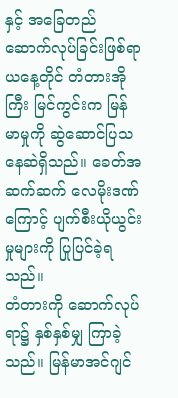နှင့် အခြေတည် ဆောက်လုပ်ခြင်းဖြစ်ရာ ယနေ့တိုင် တံတားအိုကြီး မြင်ကွင်းက မြန်မာမှုကို ဆွဲဆောင်ပြသနေဆဲရှိသည်။ ခေတ်အဆက်ဆက် လေမိုးဒဏ်ကြောင့် ပျက်စီးယိုယွင်းမှုများကို ပြုပြင်ခဲ့ရသည်။
တံတားကို ဆောက်လုပ်ရာ၌ နှစ်နှစ်မျှ ကြာခဲ့သည်။ မြန်မာအင်ဂျင်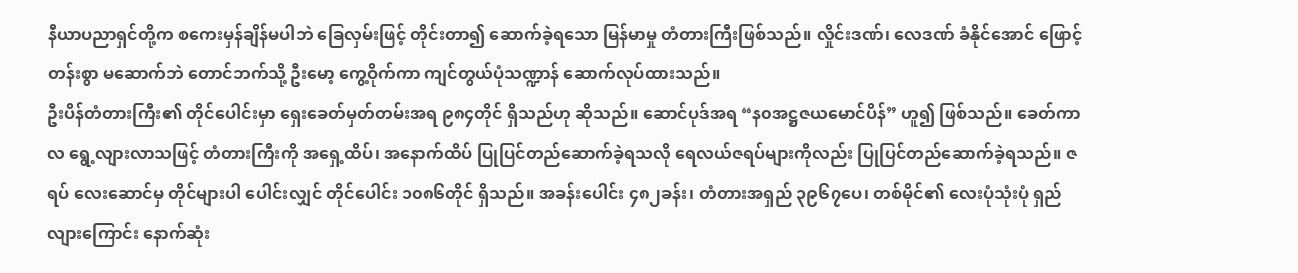နီယာပညာရှင်တို့က စကေးမှန်ချိန်မပါဘဲ ခြေလှမ်းဖြင့် တိုင်းတာ၍ ဆောက်ခဲ့ရသော မြန်မာမှု တံတားကြီးဖြစ်သည်။ လှိုင်းဒဏ်၊ လေဒဏ် ခံနိုင်အောင် ဖြောင့်တန်းစွာ မဆောက်ဘဲ တောင်ဘက်သို့ ဦးမော့ ကွေ့ဝိုက်ကာ ကျင်တွယ်ပုံသဏ္ဍာန် ဆောက်လုပ်ထားသည်။
ဦးပိန်တံတားကြီး၏ တိုင်ပေါင်းမှာ ရှေးခေတ်မှတ်တမ်းအရ ၉၈၄တိုင် ရှိသည်ဟု ဆိုသည်။ ဆောင်ပုဒ်အရ “န၀အဋ္ဌဇယမောင်ပိန်” ဟူ၍ ဖြစ်သည်။ ခေတ်ကာလ ရွေ့လျားလာသဖြင့် တံတားကြီးကို အရှေ့ထိပ်၊ အနောက်ထိပ် ပြုပြင်တည်ဆောက်ခဲ့ရသလို ရေလယ်ဇရပ်များကိုလည်း ပြုပြင်တည်ဆောက်ခဲ့ရသည်။ ဇရပ် လေးဆောင်မှ တိုင်များပါ ပေါင်းလျှင် တိုင်ပေါင်း ၁၀၈၆တိုင် ရှိသည်။ အခန်းပေါင်း ၄၈၂ခန်း၊ တံတားအရှည် ၃၉၆၇ပေ၊ တစ်မိုင်၏ လေးပုံသုံးပုံ ရှည်လျားကြောင်း နောက်ဆုံး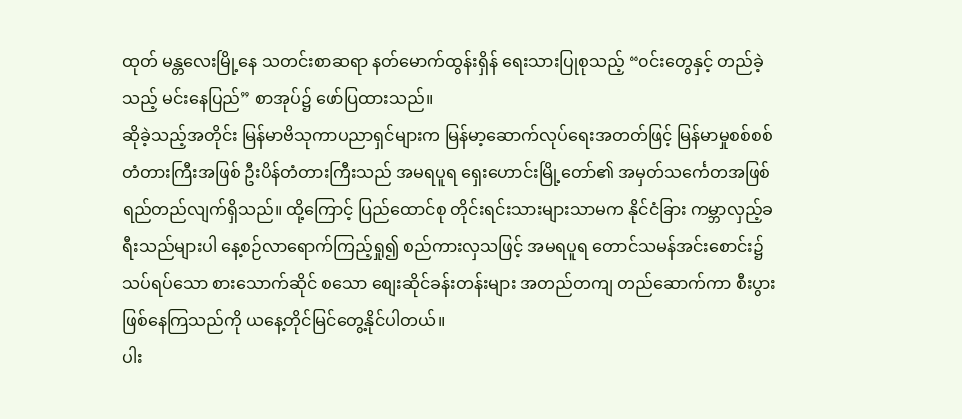ထုတ် မန္တလေးမြို့နေ သတင်းစာဆရာ နတ်မောက်ထွန်းရှိန် ရေးသားပြုစုသည့် “၀င်းတွေနှင့် တည်ခဲ့သည့် မင်းနေပြည်” စာအုပ်၌ ဖော်ပြထားသည်။
ဆိုခဲ့သည့်အတိုင်း မြန်မာဗိသုကာပညာရှင်များက မြန်မာ့ဆောက်လုပ်ရေးအတတ်ဖြင့် မြန်မာမှုစစ်စစ် တံတားကြီးအဖြစ် ဦးပိန်တံတားကြီးသည် အမရပူရ ရှေးဟောင်းမြို့တော်၏ အမှတ်သင်္ကေတအဖြစ် ရည်တည်လျက်ရှိသည်။ ထို့ကြောင့် ပြည်ထောင်စု တိုင်းရင်းသားများသာမက နိုင်ငံခြား ကမ္ဘာလှည့်ခရီးသည်များပါ နေ့စဉ်လာရောက်ကြည့်ရှု၍ စည်ကားလှသဖြင့် အမရပူရ တောင်သမန်အင်းစောင်း၌ သပ်ရပ်သော စားသောက်ဆိုင် စသော စျေးဆိုင်ခန်းတန်းများ အတည်တကျ တည်ဆောက်ကာ စီးပွားဖြစ်နေကြသည်ကို ယနေ့တိုင်မြင်တွေ့နိုင်ပါတယ်။
ပါး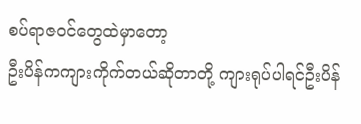စပ်ရာဇဝင်တွေထဲမှာတော့
ဦးပိန်ကကျားကိုက်တယ်ဆိုတာတို့ ကျားရုပ်ပါရင်ဦးပိန်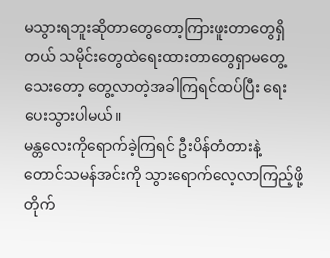မသွားရဘူးဆိုတာတွေတော့ကြားဖူးတာတွေရှိတယ် သမိုင်းတွေထဲရေးထားတာတွေရှာမတွေ့သေးတော့ တွေ့လာတဲ့အခါကြရင်ထပ်ပြီး ရေးပေးသွားပါမယ်။
မန္တလေးကိုရောက်ခဲ့ကြရင် ဦးပိန်တံတားနဲ့ တောင်သမန်အင်းကို သွားရောက်လေ့လာကြည့်ဖို့ တိုက်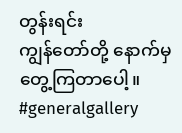တွန်းရင်း
ကျွန်တော်တို့ နောက်မှတွေ့ကြတာပေါ့။
#generalgallery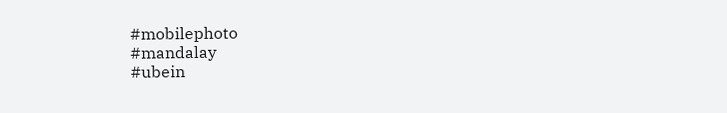#mobilephoto
#mandalay
#ubein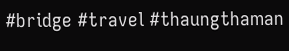#bridge #travel #thaungthaman